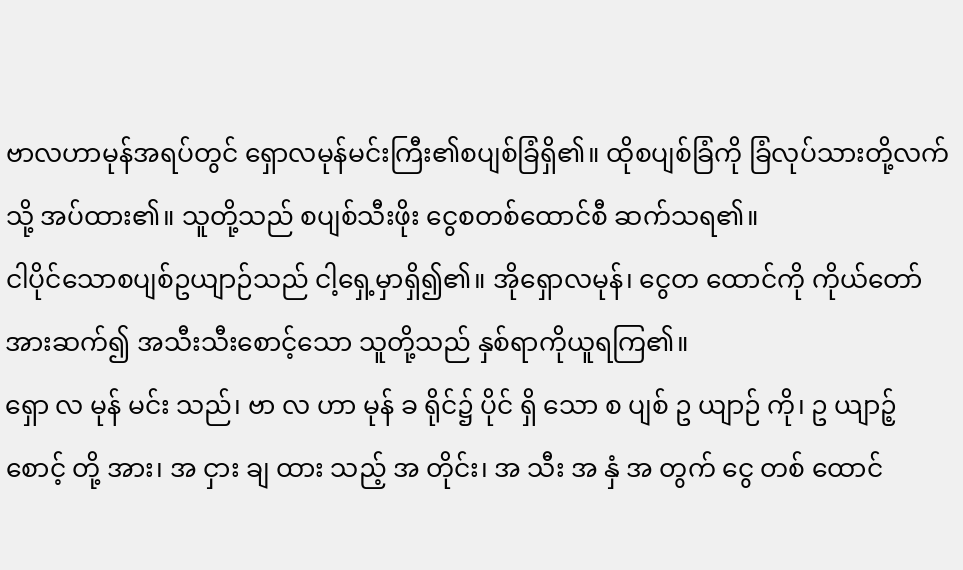ဗာလဟာမုန်အရပ်တွင် ရှောလမုန်မင်းကြီး၏စပျစ်ခြံရှိ၏။ ထိုစပျစ်ခြံကို ခြံလုပ်သားတို့လက်သို့ အပ်ထား၏။ သူတို့သည် စပျစ်သီးဖိုး ငွေစတစ်ထောင်စီ ဆက်သရ၏။
ငါပိုင်သောစပျစ်ဥယျာဉ်သည် ငါ့ရှေ့မှာရှိ၍၏။ အိုရှောလမုန်၊ ငွေတ ထောင်ကို ကိုယ်တော်အားဆက်၍ အသီးသီးစောင့်သော သူတို့သည် နှစ်ရာကိုယူရကြ၏။
ရှော လ မုန် မင်း သည်၊ ဗာ လ ဟာ မုန် ခ ရိုင်၌ ပိုင် ရှိ သော စ ပျစ် ဥ ယျာဉ် ကို၊ ဥ ယျာဉ့် စောင့် တို့ အား၊ အ ငှား ချ ထား သည့် အ တိုင်း၊ အ သီး အ နှံ အ တွက် ငွေ တစ် ထောင်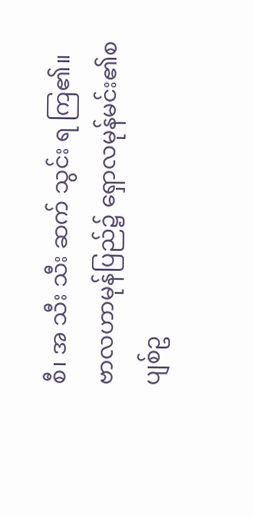စီ၊ အ သီး သီး ဆက် သွင်း ရ ကြ၏။
ဗာလဟာမုန်ပြည်၌ ရှောလမုန်မင်း၏စပျစ်ဥ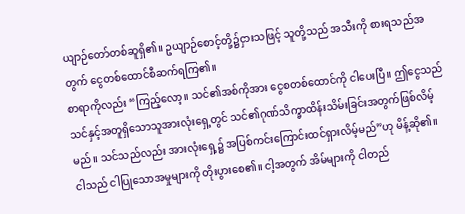ယျာဉ်တော်တစ်ဆူရှိ၏။ ဥယျာဉ်စောင့်တို့၌ငှားသဖြင့် သူတို့သည် အသီးကို စားရသည်အတွက် ငွေတစ်ထောင်စီဆက်ရကြ၏။
စာရာကိုလည်း “ကြည့်လော့။ သင်၏အစ်ကိုအား ငွေစတစ်ထောင်ကို ငါပေးပြီ။ ဤငွေသည် သင်နှင့်အတူရှိသောသူအားလုံးရှေ့တွင် သင်၏ဂုဏ်သိက္ခာထိန်းသိမ်းခြင်းအတွက်ဖြစ်လိမ့်မည်။ သင်သည်လည်း အားလုံးရှေ့၌ အပြစ်ကင်းကြောင်းထင်ရှားလိမ့်မည်”ဟု မိန့်ဆို၏။
ငါသည် ငါပြုသောအမှုများကို တိုးပွားစေ၏။ ငါ့အတွက် အိမ်များကို ငါတည်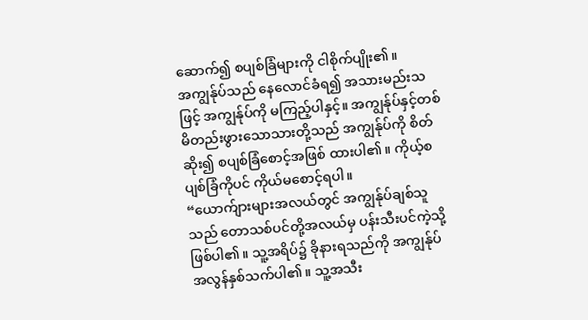ဆောက်၍ စပျစ်ခြံများကို ငါစိုက်ပျိုး၏။
အကျွန်ုပ်သည် နေလောင်ခံရ၍ အသားမည်းသဖြင့် အကျွန်ုပ်ကို မကြည့်ပါနှင့်။ အကျွန်ုပ်နှင့်တစ်မိတည်းဖွားသောသားတို့သည် အကျွန်ုပ်ကို စိတ်ဆိုး၍ စပျစ်ခြံစောင့်အဖြစ် ထားပါ၏။ ကိုယ့်စပျစ်ခြံကိုပင် ကိုယ်မစောင့်ရပါ။
“ယောက်ျားများအလယ်တွင် အကျွန်ုပ်ချစ်သူသည် တောသစ်ပင်တို့အလယ်မှ ပန်းသီးပင်ကဲ့သို့ ဖြစ်ပါ၏။ သူ့အရိပ်၌ ခိုနားရသည်ကို အကျွန်ုပ်အလွန်နှစ်သက်ပါ၏။ သူ့အသီး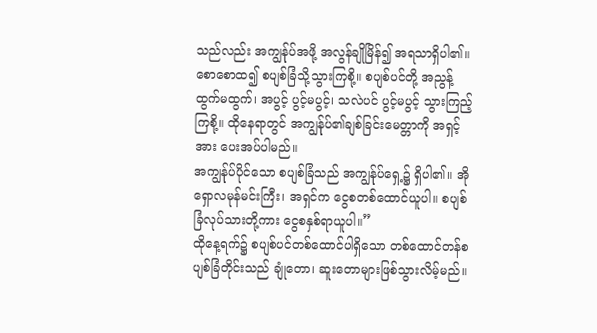သည်လည်း အကျွန်ုပ်အဖို့ အလွန်ချိုမြိန်၍ အရသာရှိပါ၏။
စောစောထ၍ စပျစ်ခြံသို့သွားကြစို့။ စပျစ်ပင်တို့ အညွန့်ထွက်မထွက်၊ အပွင့် ပွင့်မပွင့်၊ သလဲပင် ပွင့်မပွင့် သွားကြည့်ကြစို့။ ထိုနေရာတွင် အကျွန်ုပ်၏ချစ်ခြင်းမေတ္တာကို အရှင့်အား ပေးအပ်ပါမည်။
အကျွန်ုပ်ပိုင်သော စပျစ်ခြံသည် အကျွန်ုပ်ရှေ့၌ ရှိပါ၏။ အို ရှောလမုန်မင်းကြီး၊ အရှင်က ငွေစတစ်ထောင်ယူပါ။ စပျစ်ခြံလုပ်သားတို့ကား ငွေစနှစ်ရာယူပါ။”
ထိုနေ့ရက်၌ စပျစ်ပင်တစ်ထောင်ပါရှိသော တစ်ထောင်တန်စပျစ်ခြံတိုင်းသည် ချုံတော၊ ဆူးတောများဖြစ်သွားလိမ့်မည်။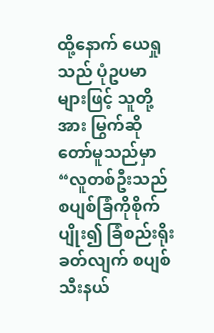ထို့နောက် ယေရှုသည် ပုံဥပမာများဖြင့် သူတို့အား မြွက်ဆိုတော်မူသည်မှာ“လူတစ်ဦးသည် စပျစ်ခြံကိုစိုက်ပျိုး၍ ခြံစည်းရိုးခတ်လျက် စပျစ်သီးနယ်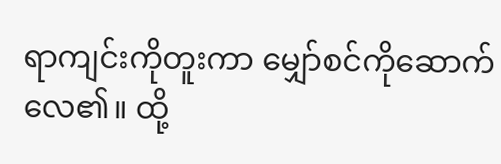ရာကျင်းကိုတူးကာ မျှော်စင်ကိုဆောက်လေ၏။ ထို့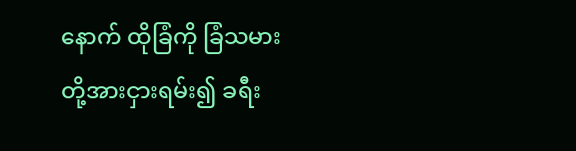နောက် ထိုခြံကို ခြံသမားတို့အားငှားရမ်း၍ ခရီး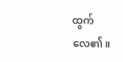ထွက်လေ၏။